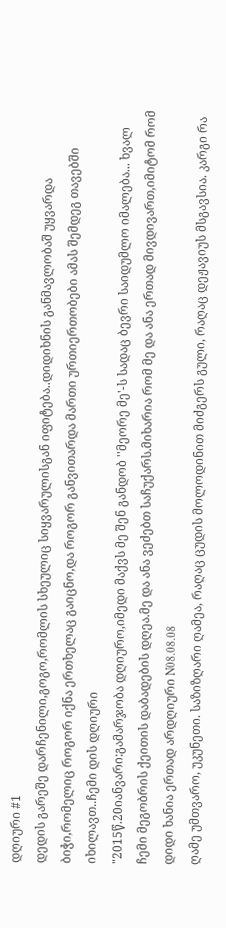დღიური #1
დედის გარეშე დარჩენილი,გოგო,რომლის სხეულიც სიყვარულისგან იფიტება..დიდიხნის განმავლობაშ უყვარდა ბიჭი,რომელიც როგორ იქნა ერთხელაც გაიცნო,და როგორ განვითარდა მართი ურთიერთობები ამას შემდეგ თავებში იხილავთ..ჩემი დის დღიური
"2015წ.20იანვარი:გამარჯობა დღიურო,იმედი მაქვს მე შენ განდობ ''მეორე მე'-ს სადაც ბევრი საიდუმლო იმალება... ხვალ ჩემი მეგობრის ქეითის დაბადების დღეა.მე და ანა ვეძებთ საჩუქარს.მიხარია რომ მე და ანა ერთად მივდივართ,იმიტომ რომ დიდი ხანია ერთად არდღიური N08.08.08
ღამე უმთვარო, უკუნეთი. საზიზღარი ღამეა, რაღაც ცუდის მოლოდინით მიძგერს გული, რაღაც დეჟავიუს მსგავსია. კარგი რა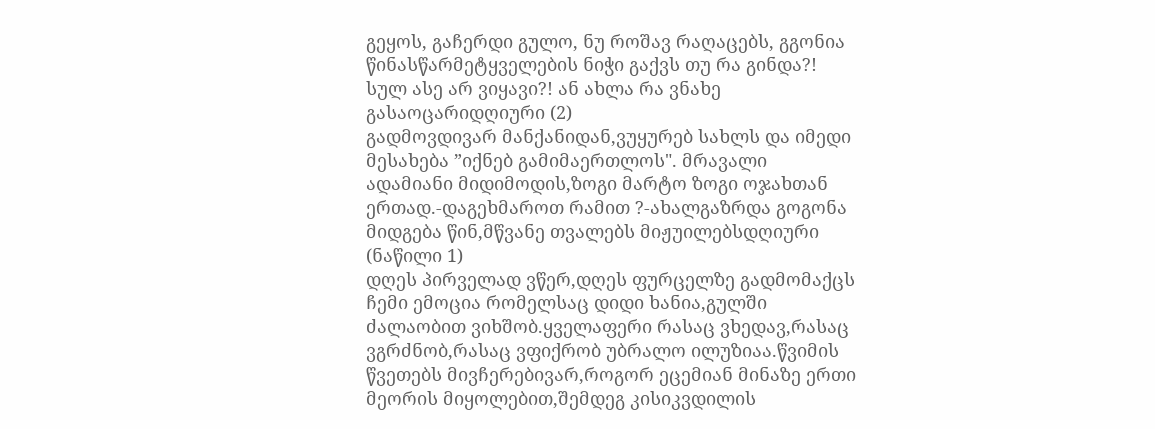გეყოს, გაჩერდი გულო, ნუ როშავ რაღაცებს, გგონია წინასწარმეტყველების ნიჭი გაქვს თუ რა გინდა?! სულ ასე არ ვიყავი?! ან ახლა რა ვნახე გასაოცარიდღიური (2)
გადმოვდივარ მანქანიდან,ვუყურებ სახლს და იმედი მესახება ”იქნებ გამიმაერთლოს". მრავალი ადამიანი მიდიმოდის,ზოგი მარტო ზოგი ოჯახთან ერთად.-დაგეხმაროთ რამით ?-ახალგაზრდა გოგონა მიდგება წინ,მწვანე თვალებს მიჟუილებსდღიური (ნაწილი 1)
დღეს პირველად ვწერ,დღეს ფურცელზე გადმომაქცს ჩემი ემოცია რომელსაც დიდი ხანია,გულში ძალაობით ვიხშობ.ყველაფერი რასაც ვხედავ,რასაც ვგრძნობ,რასაც ვფიქრობ უბრალო ილუზიაა.წვიმის წვეთებს მივჩერებივარ,როგორ ეცემიან მინაზე ერთი მეორის მიყოლებით,შემდეგ კისიკვდილის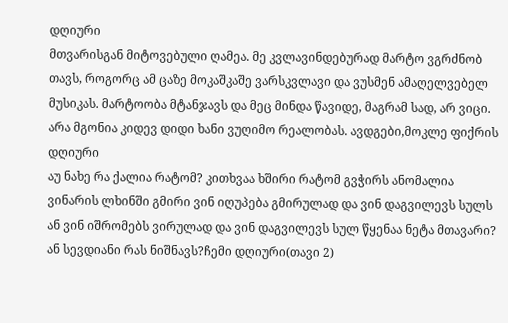დღიური
მთვარისგან მიტოვებული ღამეა. მე კვლავინდებურად მარტო ვგრძნობ თავს, როგორც ამ ცაზე მოკაშკაშე ვარსკვლავი და ვუსმენ ამაღელვებელ მუსიკას. მარტოობა მტანჯავს და მეც მინდა წავიდე, მაგრამ სად, არ ვიცი. არა მგონია კიდევ დიდი ხანი ვუღიმო რეალობას. ავდგები,მოკლე ფიქრის დღიური
აუ ნახე რა ქალია რატომ? კითხვაა ხშირი რატომ გვჭირს ანომალია ვინარის ლხინში გმირი ვინ იღუპება გმირულად და ვინ დაგვილევს სულს ან ვინ იშრომებს ვირულად და ვინ დაგვილევს სულ წყენაა ნეტა მთავარი? ან სევდიანი რას ნიშნავს?ჩემი დღიური(თავი 2)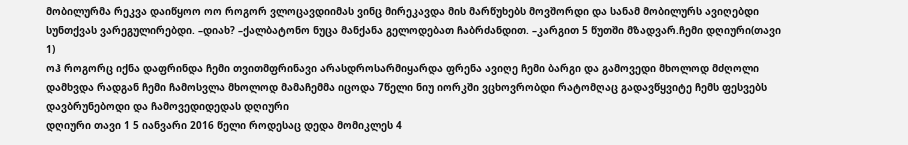მობილურმა რეკვა დაიწყოო ოო როგორ ვლოცავდიიმას ვინც მირეკავდა მის მარწუხებს მოვშორდი და სანამ მობილურს ავიღებდი სუნთქვას ვარეგულირებდი. –დიახ? –ქალბატონო ნუცა მანქანა გელოდებათ ჩაბრძანდით. –კარგით 5 წუთში მზადვარ.ჩემი დღიური(თავი 1)
ოჰ როგორც იქნა დაფრინდა ჩემი თვითმფრინავი არასდროსარმიყარდა ფრენა ავიღე ჩემი ბარგი და გამოვედი მხოლოდ მძღოლი დამხვდა რადგან ჩემი ჩამოსვლა მხოლოდ მამაჩემმა იცოდა 7წელი ნიუ იორკში ვცხოვრობდი რატომღაც გადავწყვიტე ჩემს ფესვებს დავბრუნებოდი და ჩამოვედიდედას დღიური
დღიური თავი 1 5 იანვარი 2016 წელი როდესაც დედა მომიკლეს 4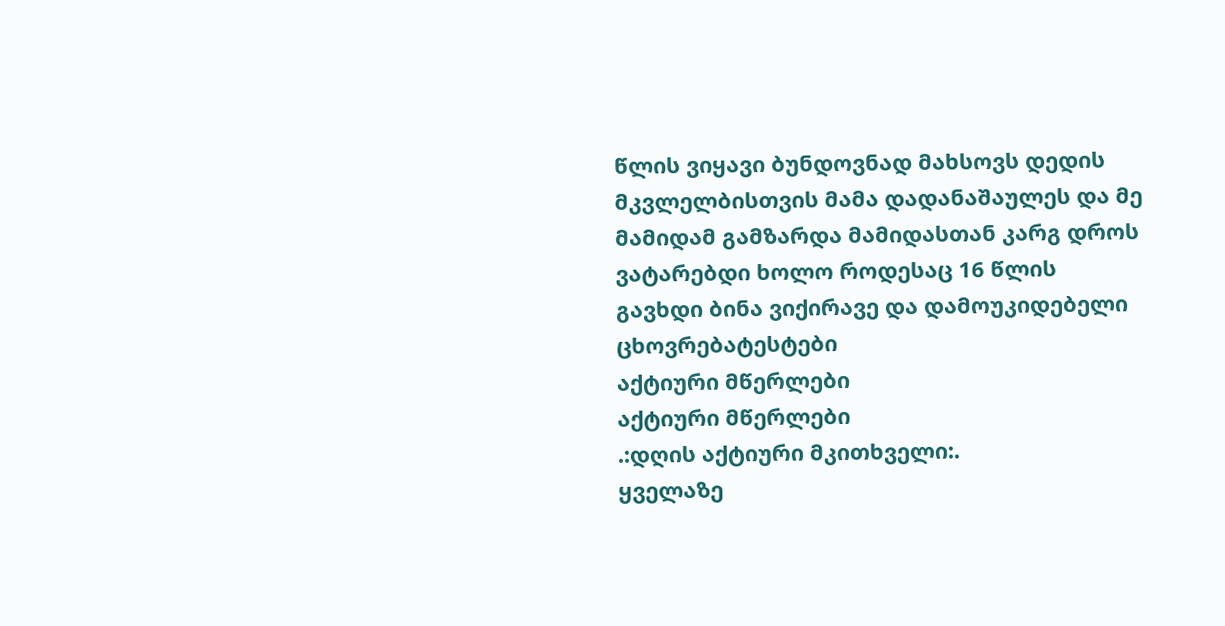წლის ვიყავი ბუნდოვნად მახსოვს დედის მკვლელბისთვის მამა დადანაშაულეს და მე მამიდამ გამზარდა მამიდასთან კარგ დროს ვატარებდი ხოლო როდესაც 16 წლის გავხდი ბინა ვიქირავე და დამოუკიდებელი ცხოვრებატესტები
აქტიური მწერლები
აქტიური მწერლები
.:დღის აქტიური მკითხველი:.
ყველაზე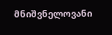მნიშვნელოვანი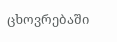ცხოვრებაში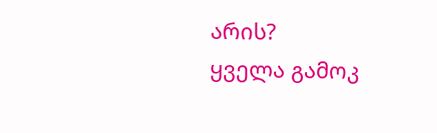არის?
ყველა გამოკ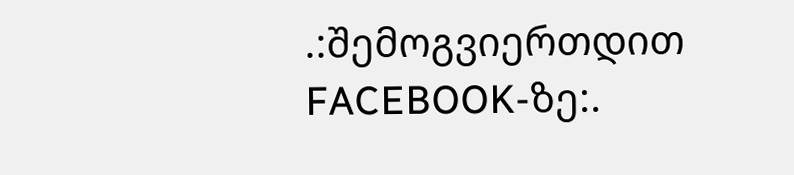.:შემოგვიერთდით FACEBOOK-ზე:.